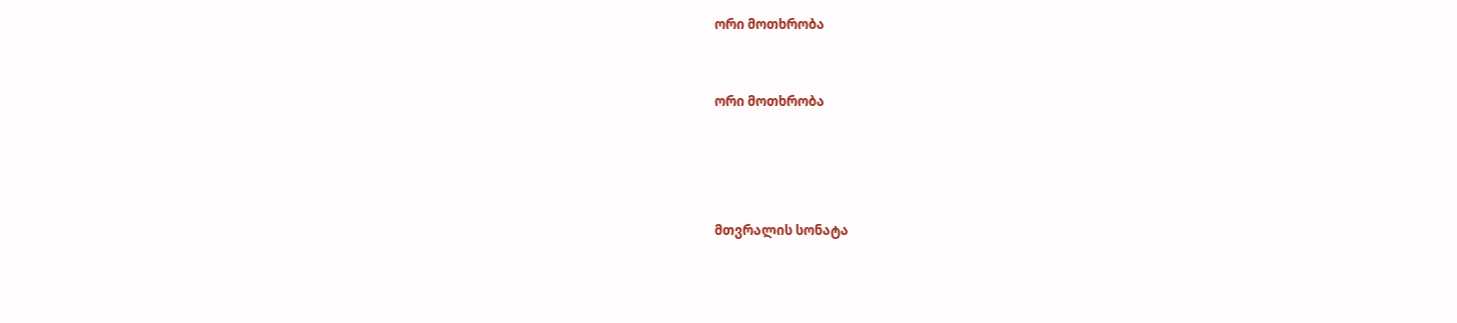ორი მოთხრობა


ორი მოთხრობა




მთვრალის სონატა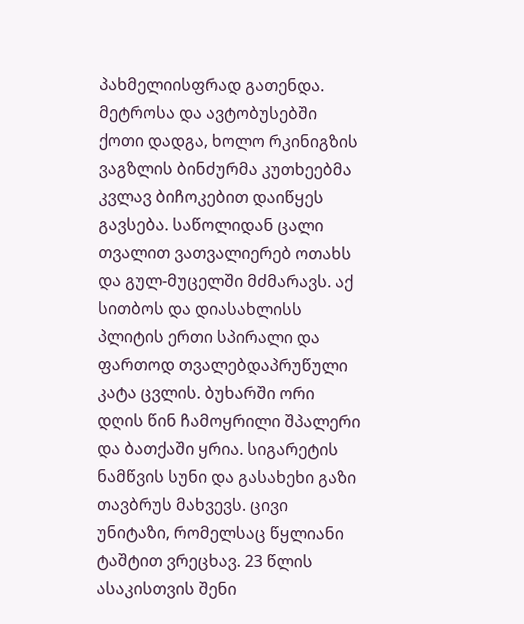პახმელიისფრად გათენდა. მეტროსა და ავტობუსებში ქოთი დადგა, ხოლო რკინიგზის ვაგზლის ბინძურმა კუთხეებმა კვლავ ბიჩოკებით დაიწყეს გავსება. საწოლიდან ცალი თვალით ვათვალიერებ ოთახს და გულ-მუცელში მძმარავს. აქ სითბოს და დიასახლისს პლიტის ერთი სპირალი და ფართოდ თვალებდაპრუწული კატა ცვლის. ბუხარში ორი დღის წინ ჩამოყრილი შპალერი და ბათქაში ყრია. სიგარეტის ნამწვის სუნი და გასახეხი გაზი თავბრუს მახვევს. ცივი უნიტაზი, რომელსაც წყლიანი ტაშტით ვრეცხავ. 23 წლის ასაკისთვის შენი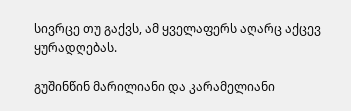სივრცე თუ გაქვს, ამ ყველაფერს აღარც აქცევ ყურადღებას.

გუშინწინ მარილიანი და კარამელიანი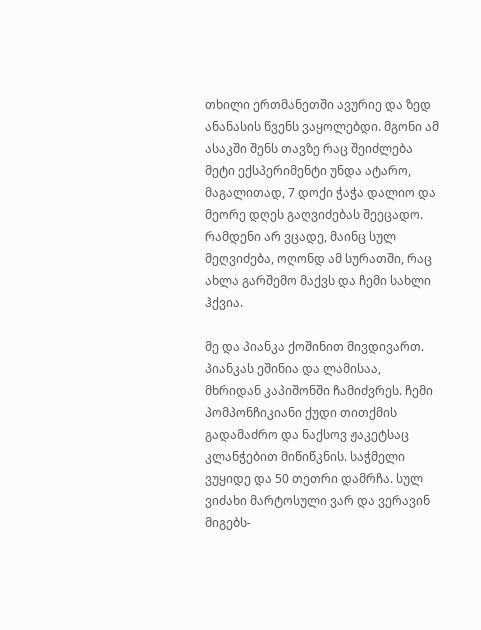თხილი ერთმანეთში ავურიე და ზედ ანანასის წვენს ვაყოლებდი. მგონი ამ ასაკში შენს თავზე რაც შეიძლება მეტი ექსპერიმენტი უნდა ატარო, მაგალითად, 7 დოქი ჭაჭა დალიო და მეორე დღეს გაღვიძებას შეეცადო. რამდენი არ ვცადე, მაინც სულ მეღვიძება, ოღონდ ამ სურათში, რაც ახლა გარშემო მაქვს და ჩემი სახლი ჰქვია.

მე და პიანკა ქოშინით მივდივართ. პიანკას ეშინია და ლამისაა, მხრიდან კაპიშონში ჩამიძვრეს. ჩემი პომპონჩიკიანი ქუდი თითქმის გადამაძრო და ნაქსოვ ჟაკეტსაც კლანჭებით მიწიწკნის. საჭმელი ვუყიდე და 50 თეთრი დამრჩა. სულ ვიძახი მარტოსული ვარ და ვერავინ მიგებს-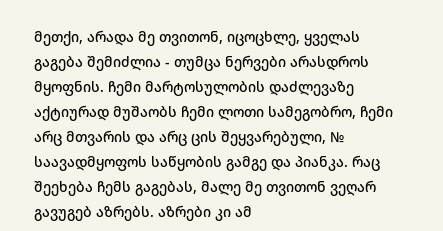მეთქი, არადა მე თვითონ, იცოცხლე, ყველას გაგება შემიძლია - თუმცა ნერვები არასდროს მყოფნის. ჩემი მარტოსულობის დაძლევაზე აქტიურად მუშაობს ჩემი ლოთი სამეგობრო, ჩემი არც მთვარის და არც ცის შეყვარებული, № საავადმყოფოს საწყობის გამგე და პიანკა. რაც შეეხება ჩემს გაგებას, მალე მე თვითონ ვეღარ გავუგებ აზრებს. აზრები კი ამ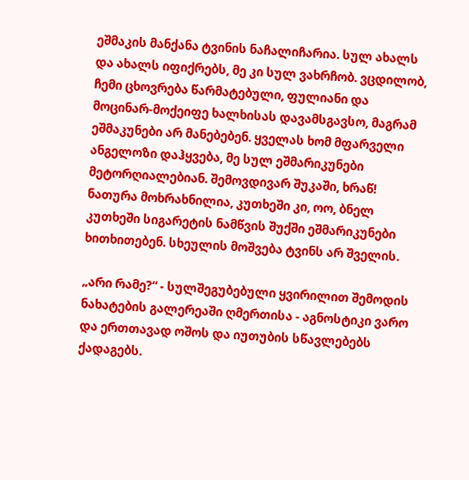ეშმაკის მანქანა ტვინის ნაჩალიჩარია. სულ ახალს და ახალს იფიქრებს, მე კი სულ ვახრჩობ. ვცდილობ, ჩემი ცხოვრება წარმატებული, ფულიანი და მოცინარ-მოქეიფე ხალხისას დავამსგავსო, მაგრამ ეშმაკუნები არ მანებებენ. ყველას ხომ მფარველი ანგელოზი დაჰყვება, მე სულ ეშმარიკუნები მეტორღიალებიან. შემოვდივარ შუკაში, ხრაწ! ნათურა მოხრახნილია, კუთხეში კი, ოო, ბნელ კუთხეში სიგარეტის ნამწვის შუქში ეშმარიკუნები ხითხითებენ. სხეულის მოშვება ტვინს არ შველის.

„არი რამე?“ - სულშეგუბებული ყვირილით შემოდის ნახატების გალერეაში ღმერთისა - აგნოსტიკი ვარო და ერთთავად ოშოს და იუთუბის სწავლებებს ქადაგებს.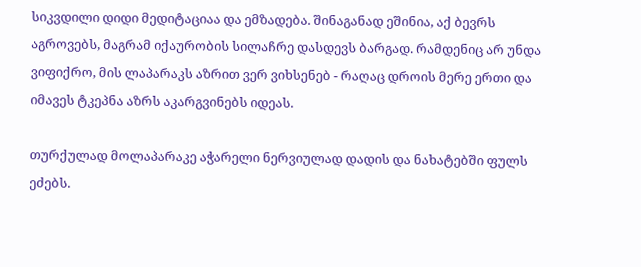სიკვდილი დიდი მედიტაციაა და ემზადება. შინაგანად ეშინია, აქ ბევრს აგროვებს, მაგრამ იქაურობის სილაჩრე დასდევს ბარგად. რამდენიც არ უნდა ვიფიქრო, მის ლაპარაკს აზრით ვერ ვიხსენებ - რაღაც დროის მერე ერთი და იმავეს ტკეპნა აზრს აკარგვინებს იდეას.

თურქულად მოლაპარაკე აჭარელი ნერვიულად დადის და ნახატებში ფულს ეძებს.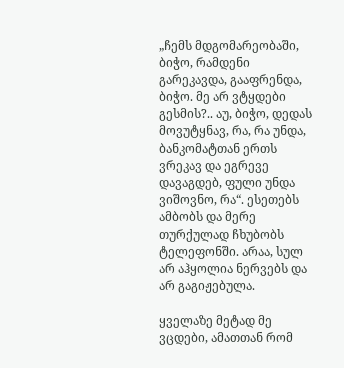„ჩემს მდგომარეობაში, ბიჭო, რამდენი გარეკავდა, გააფრენდა, ბიჭო. მე არ ვტყდები გესმის?.. აუ, ბიჭო, დედას მოვუტყნავ, რა, რა უნდა, ბანკომატთან ერთს ვრეკავ და ეგრევე დავაგდებ, ფული უნდა ვიშოვნო, რა“. ესეთებს ამბობს და მერე თურქულად ჩხუბობს ტელეფონში. არაა, სულ არ აჰყოლია ნერვებს და არ გაგიჟებულა.

ყველაზე მეტად მე ვცდები, ამათთან რომ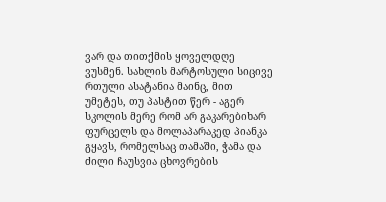ვარ და თითქმის ყოველდღე ვუსმენ. სახლის მარტოსული სიცივე რთული ასატანია მაინც, მით უმეტეს, თუ პასტით წერ - აგერ სკოლის მერე რომ არ გაკარებიხარ ფურცელს და მოლაპარაკედ პიანკა გყავს, რომელსაც თამაში, ჭამა და ძილი ჩაუსვია ცხოვრების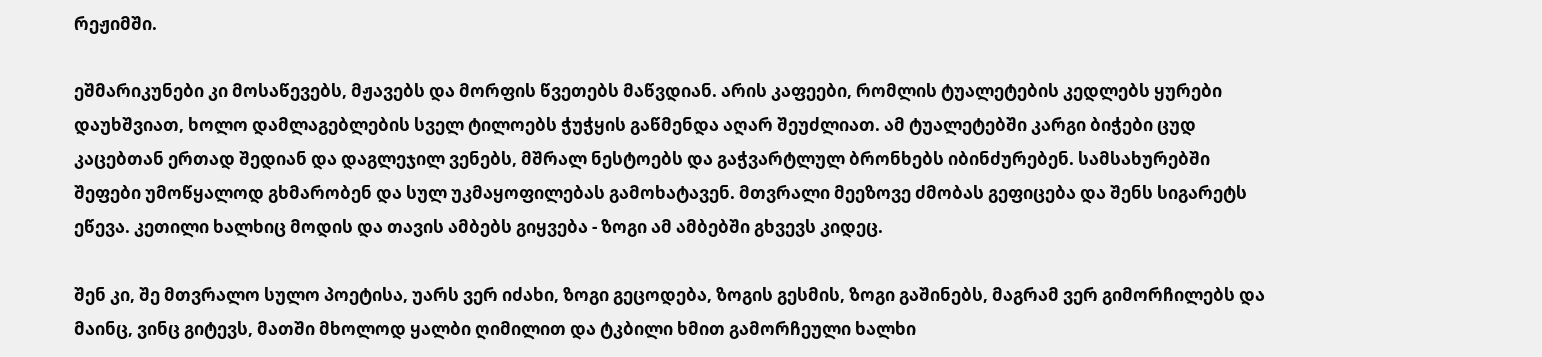რეჟიმში.

ეშმარიკუნები კი მოსაწევებს, მჟავებს და მორფის წვეთებს მაწვდიან. არის კაფეები, რომლის ტუალეტების კედლებს ყურები დაუხშვიათ, ხოლო დამლაგებლების სველ ტილოებს ჭუჭყის გაწმენდა აღარ შეუძლიათ. ამ ტუალეტებში კარგი ბიჭები ცუდ კაცებთან ერთად შედიან და დაგლეჯილ ვენებს, მშრალ ნესტოებს და გაჭვარტლულ ბრონხებს იბინძურებენ. სამსახურებში შეფები უმოწყალოდ გხმარობენ და სულ უკმაყოფილებას გამოხატავენ. მთვრალი მეეზოვე ძმობას გეფიცება და შენს სიგარეტს ეწევა. კეთილი ხალხიც მოდის და თავის ამბებს გიყვება - ზოგი ამ ამბებში გხვევს კიდეც.

შენ კი, შე მთვრალო სულო პოეტისა, უარს ვერ იძახი, ზოგი გეცოდება, ზოგის გესმის, ზოგი გაშინებს, მაგრამ ვერ გიმორჩილებს და მაინც, ვინც გიტევს, მათში მხოლოდ ყალბი ღიმილით და ტკბილი ხმით გამორჩეული ხალხი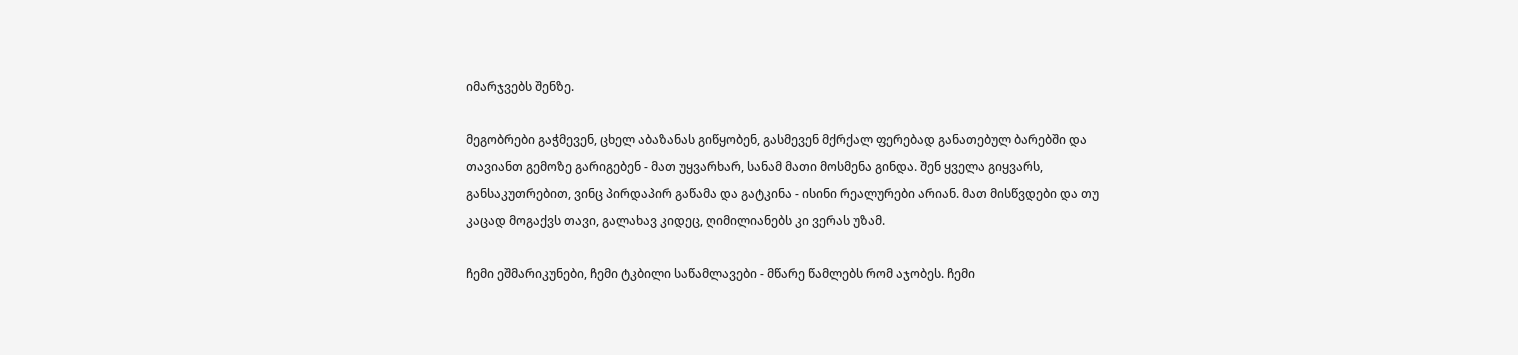იმარჯვებს შენზე.

მეგობრები გაჭმევენ, ცხელ აბაზანას გიწყობენ, გასმევენ მქრქალ ფერებად განათებულ ბარებში და თავიანთ გემოზე გარიგებენ - მათ უყვარხარ, სანამ მათი მოსმენა გინდა. შენ ყველა გიყვარს, განსაკუთრებით, ვინც პირდაპირ გაწამა და გატკინა - ისინი რეალურები არიან. მათ მისწვდები და თუ კაცად მოგაქვს თავი, გალახავ კიდეც, ღიმილიანებს კი ვერას უზამ.

ჩემი ეშმარიკუნები, ჩემი ტკბილი საწამლავები - მწარე წამლებს რომ აჯობეს. ჩემი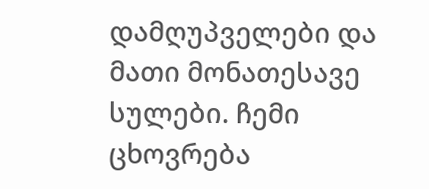დამღუპველები და მათი მონათესავე სულები. ჩემი ცხოვრება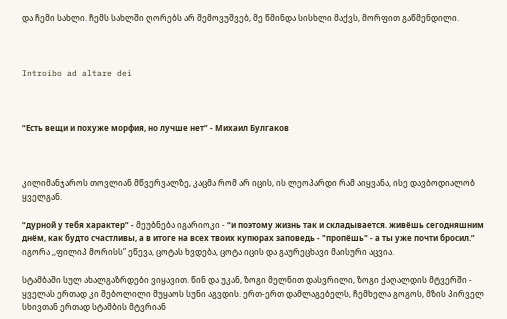და ჩემი სახლი. ჩემს სახლში ღორებს არ შემოვუშვებ, მე წმინდა სისხლი მაქვს, მორფით გაწმენდილი.



Introibo ad altare dei



“Есть вещи и похуже морфия, но лучше нет” - Михаил Булгаков



კილიმანჯაროს თოვლიან მწვერვალზე, კაცმა რომ არ იცის, ის ლეოპარდი რამ აიყვანა, ისე დავბოდიალობ ყველგან.

“дурной у тебя характер” - მეუბნება იგარიოკი - “и поэтому жизнь так и складывается. живёшь сегодняшним днём, как будто счастливы, а в итоге на всех твоих купюрах заповедь - "пропёшь" - а ты уже почти бросил.” იგორა ,,ფილიპ მორისს” ეწევა, ცოტას ხვდება, ცოტა იცის და გაურეცხავი მაისური აცვია.

სტამბაში სულ ახალგაზრდები ვიყავით. წინ და უკან, ზოგი მელნით დასვრილი, ზოგი ქაღალდის მტვერში - ყველას ერთად კი შებოლილი მუყაოს სუნი აგვდის. ერთ-ერთ დამლაგებელს, ჩემხელა გოგოს, მზის პირველ სხივთან ერთად სტამბის მტვრიან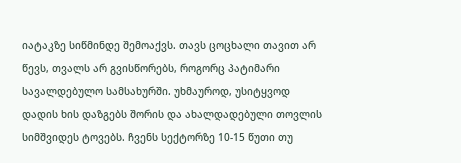იატაკზე სიწმინდე შემოაქვს. თავს ცოცხალი თავით არ წევს, თვალს არ გვისწორებს, როგორც პატიმარი სავალდებულო სამსახურში. უხმაუროდ, უსიტყვოდ დადის ხის დაზგებს შორის და ახალდადებული თოვლის სიმშვიდეს ტოვებს. ჩვენს სექტორზე 10-15 წუთი თუ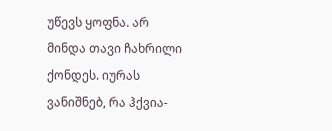უწევს ყოფნა. არ მინდა თავი ჩახრილი ქონდეს. იურას ვანიშნებ, რა ჰქვია-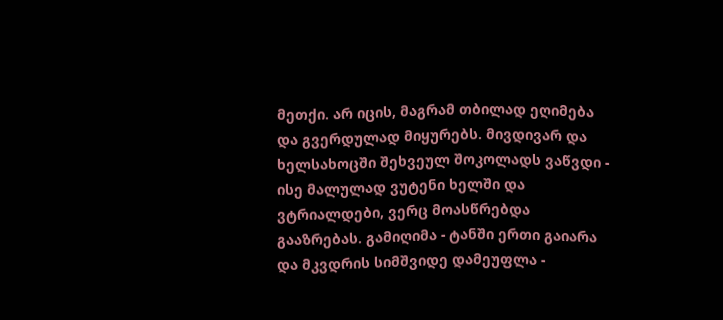მეთქი. არ იცის, მაგრამ თბილად ეღიმება და გვერდულად მიყურებს. მივდივარ და ხელსახოცში შეხვეულ შოკოლადს ვაწვდი - ისე მალულად ვუტენი ხელში და ვტრიალდები, ვერც მოასწრებდა გააზრებას. გამიღიმა - ტანში ერთი გაიარა და მკვდრის სიმშვიდე დამეუფლა -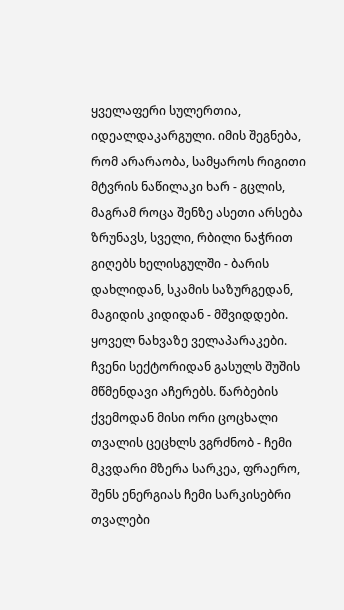ყველაფერი სულერთია, იდეალდაკარგული. იმის შეგნება, რომ არარაობა, სამყაროს რიგითი მტვრის ნაწილაკი ხარ - გცლის, მაგრამ როცა შენზე ასეთი არსება ზრუნავს, სველი, რბილი ნაჭრით გიღებს ხელისგულში - ბარის დახლიდან, სკამის საზურგედან, მაგიდის კიდიდან - მშვიდდები. ყოველ ნახვაზე ველაპარაკები. ჩვენი სექტორიდან გასულს შუშის მწმენდავი აჩერებს. წარბების ქვემოდან მისი ორი ცოცხალი თვალის ცეცხლს ვგრძნობ - ჩემი მკვდარი მზერა სარკეა, ფრაერო, შენს ენერგიას ჩემი სარკისებრი თვალები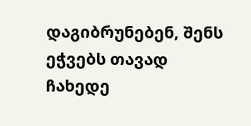დაგიბრუნებენ, შენს ეჭვებს თავად ჩახედე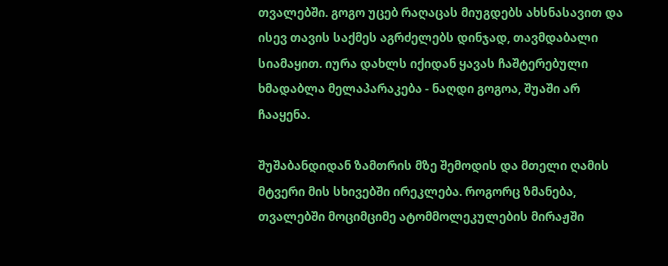თვალებში. გოგო უცებ რაღაცას მიუგდებს ახსნასავით და ისევ თავის საქმეს აგრძელებს დინჯად, თავმდაბალი სიამაყით. იურა დახლს იქიდან ყავას ჩაშტერებული ხმადაბლა მელაპარაკება - ნაღდი გოგოა, შუაში არ ჩააყენა.

შუშაბანდიდან ზამთრის მზე შემოდის და მთელი ღამის მტვერი მის სხივებში ირეკლება. როგორც ზმანება, თვალებში მოციმციმე ატომმოლეკულების მირაჟში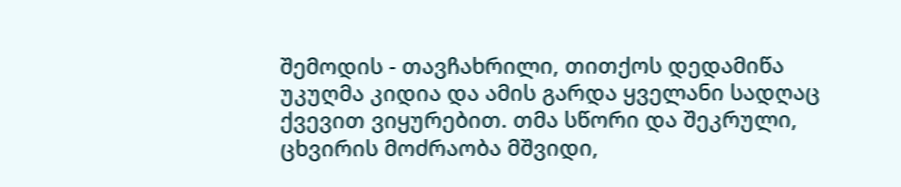შემოდის - თავჩახრილი, თითქოს დედამიწა უკუღმა კიდია და ამის გარდა ყველანი სადღაც ქვევით ვიყურებით. თმა სწორი და შეკრული, ცხვირის მოძრაობა მშვიდი,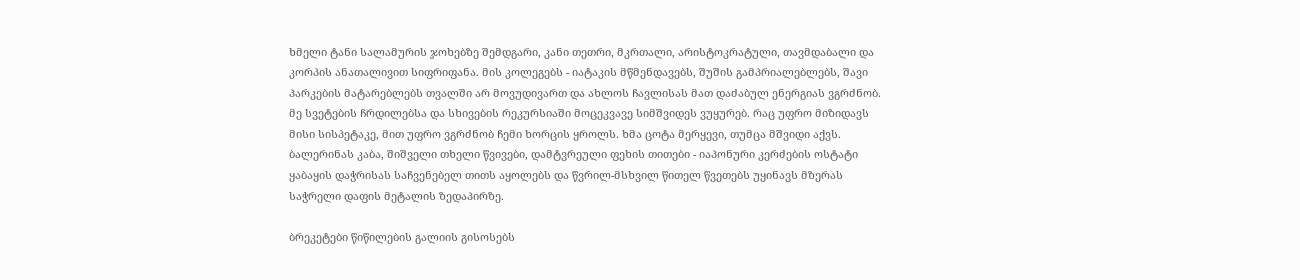ხმელი ტანი სალამურის ჯოხებზე შემდგარი, კანი თეთრი, მკრთალი, არისტოკრატული, თავმდაბალი და კორპის ანათალივით სიფრიფანა. მის კოლეგებს - იატაკის მწმენდავებს, შუშის გამპრიალებლებს, შავი პარკების მატარებლებს თვალში არ მოვუდივართ და ახლოს ჩავლისას მათ დაძაბულ ენერგიას ვგრძნობ. მე სვეტების ჩრდილებსა და სხივების რეკურსიაში მოცეკვავე სიმშვიდეს ვუყურებ. რაც უფრო მიზიდავს მისი სისპეტაკე, მით უფრო ვგრძნობ ჩემი ხორცის ყროლს. ხმა ცოტა მერყევი, თუმცა მშვიდი აქვს. ბალერინას კაბა, შიშველი თხელი წვივები, დამტვრეული ფეხის თითები - იაპონური კერძების ოსტატი ყაბაყის დაჭრისას საჩვენებელ თითს აყოლებს და წვრილ-მსხვილ წითელ წვეთებს უყინავს მზერას საჭრელი დაფის მეტალის ზედაპირზე.

ბრეკეტები წიწილების გალიის გისოსებს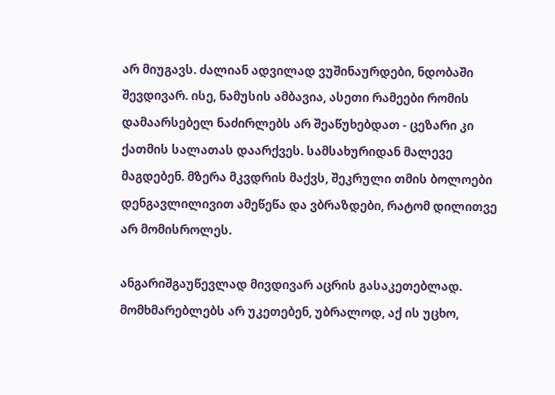არ მიუგავს. ძალიან ადვილად ვუშინაურდები, ნდობაში შევდივარ. ისე, ნამუსის ამბავია, ასეთი რამეები რომის დამაარსებელ ნაძირლებს არ შეაწუხებდათ - ცეზარი კი ქათმის სალათას დაარქვეს. სამსახურიდან მალევე მაგდებენ. მზერა მკვდრის მაქვს, შეკრული თმის ბოლოები დენგავლილივით ამეწეწა და ვბრაზდები, რატომ დილითვე არ მომისროლეს.

ანგარიშგაუწევლად მივდივარ აცრის გასაკეთებლად. მომხმარებლებს არ უკეთებენ, უბრალოდ, აქ ის უცხო,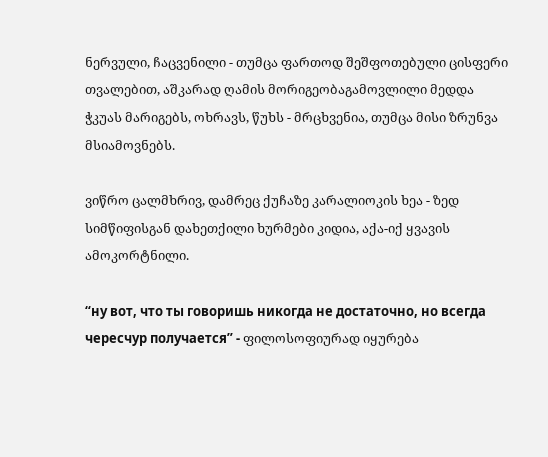ნერვული, ჩაცვენილი - თუმცა ფართოდ შეშფოთებული ცისფერი თვალებით, აშკარად ღამის მორიგეობაგამოვლილი მედდა ჭკუას მარიგებს, ოხრავს, წუხს - მრცხვენია, თუმცა მისი ზრუნვა მსიამოვნებს.

ვიწრო ცალმხრივ, დამრეც ქუჩაზე კარალიოკის ხეა - ზედ სიმწიფისგან დახეთქილი ხურმები კიდია, აქა-იქ ყვავის ამოკორტნილი.

“ну вот, что ты говоришь никогда не достаточно, но всегда чересчур получается” - ფილოსოფიურად იყურება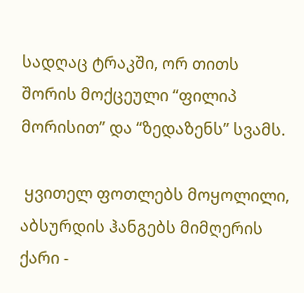სადღაც ტრაკში, ორ თითს შორის მოქცეული “ფილიპ მორისით” და “ზედაზენს” სვამს.

 ყვითელ ფოთლებს მოყოლილი, აბსურდის ჰანგებს მიმღერის ქარი -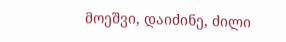მოეშვი, დაიძინე, ძილი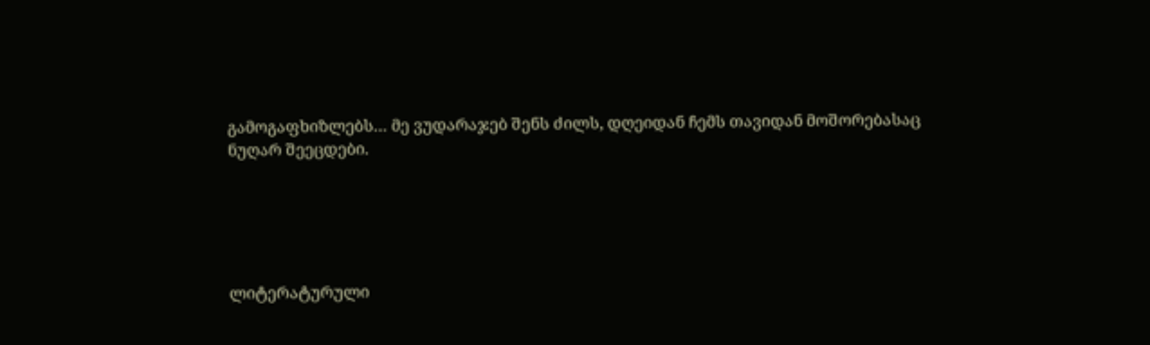გამოგაფხიზლებს… მე ვუდარაჯებ შენს ძილს, დღეიდან ჩემს თავიდან მოშორებასაც ნუღარ შეეცდები.





ლიტერატურული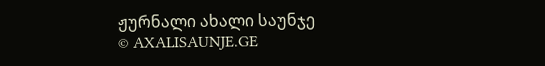ჟურნალი ახალი საუნჯე
© AXALISAUNJE.GE